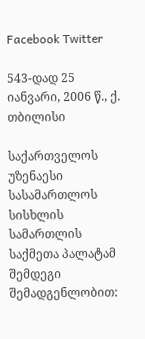Facebook Twitter

543-დად 25 იანვარი, 2006 წ., ქ. თბილისი

საქართველოს უზენაესი სასამართლოს სისხლის სამართლის საქმეთა პალატამ შემდეგი შემადგენლობით: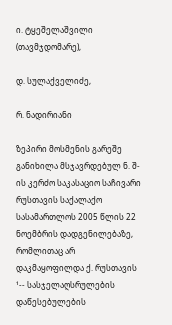ი. ტყეშელაშვილი (თავმჯდომარე),

დ. სულაქველიძე,

რ. ნადირიანი

ზეპირი მოსმენის გარეშე განიხილა მსჯავრდებულ ნ. შ-ის კერძო საკასაციო საჩივარი რუსთავის საქალაქო სასამართლოს 2005 წლის 22 ნოემბრის დადგენილებაზე, რომლითაც არ დაკმაყოფილდა ქ. რუსთავის ¹-- სასჯელაღსრულების დაწესებულების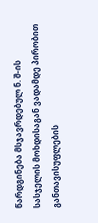წარდგინება მსჯავრდებულ ნ. შ-ის სასჯელის მოხდისაგან ვადამდე პირობით განთავისუფლების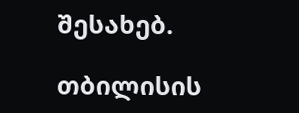შესახებ.

თბილისის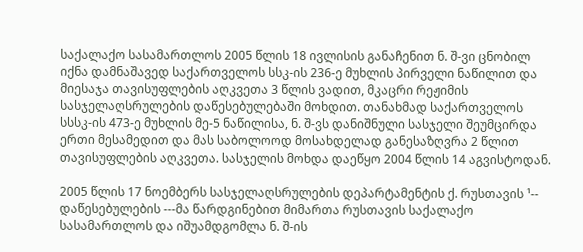საქალაქო სასამართლოს 2005 წლის 18 ივლისის განაჩენით ნ. შ-ვი ცნობილ იქნა დამნაშავედ საქართველოს სსკ-ის 236-ე მუხლის პირველი ნაწილით და მიესაჯა თავისუფლების აღკვეთა 3 წლის ვადით, მკაცრი რეჟიმის სასჯელაღსრულების დაწესებულებაში მოხდით. თანახმად საქართველოს სსსკ-ის 473-ე მუხლის მე-5 ნაწილისა, ნ. შ-ვს დანიშნული სასჯელი შეუმცირდა ერთი მესამედით და მას საბოლოოდ მოსახდელად განესაზღვრა 2 წლით თავისუფლების აღკვეთა. სასჯელის მოხდა დაეწყო 2004 წლის 14 აგვისტოდან.

2005 წლის 17 ნოემბერს სასჯელაღსრულების დეპარტამენტის ქ. რუსთავის ¹-- დაწესებულების ---მა წარდგინებით მიმართა რუსთავის საქალაქო სასამართლოს და იშუამდგომლა ნ. შ-ის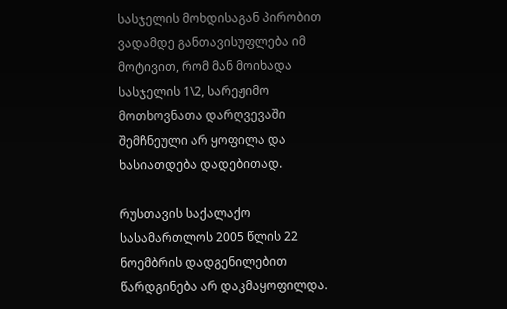სასჯელის მოხდისაგან პირობით ვადამდე განთავისუფლება იმ მოტივით, რომ მან მოიხადა სასჯელის 1\2, სარეჟიმო მოთხოვნათა დარღვევაში შემჩნეული არ ყოფილა და ხასიათდება დადებითად.

რუსთავის საქალაქო სასამართლოს 2005 წლის 22 ნოემბრის დადგენილებით წარდგინება არ დაკმაყოფილდა.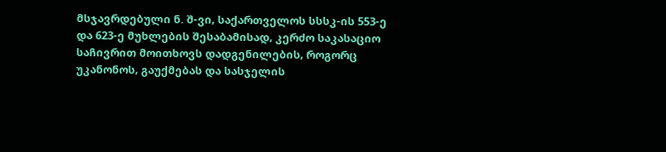მსჯავრდებული ნ. შ-ვი, საქართველოს სსსკ-ის 553-ე და 623-ე მუხლების შესაბამისად, კერძო საკასაციო საჩივრით მოითხოვს დადგენილების, როგორც უკანონოს, გაუქმებას და სასჯელის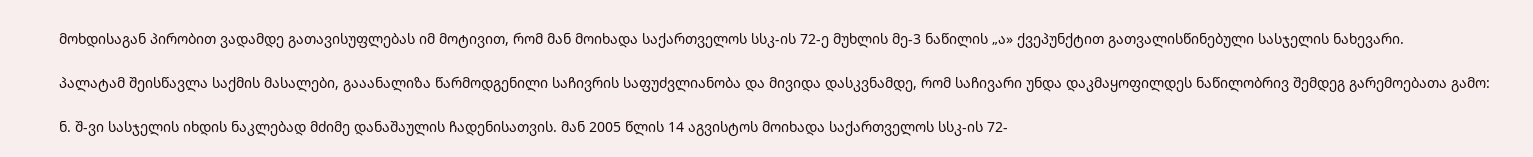მოხდისაგან პირობით ვადამდე გათავისუფლებას იმ მოტივით, რომ მან მოიხადა საქართველოს სსკ-ის 72-ე მუხლის მე-3 ნაწილის „ა» ქვეპუნქტით გათვალისწინებული სასჯელის ნახევარი.

პალატამ შეისწავლა საქმის მასალები, გააანალიზა წარმოდგენილი საჩივრის საფუძვლიანობა და მივიდა დასკვნამდე, რომ საჩივარი უნდა დაკმაყოფილდეს ნაწილობრივ შემდეგ გარემოებათა გამო:

ნ. შ-ვი სასჯელის იხდის ნაკლებად მძიმე დანაშაულის ჩადენისათვის. მან 2005 წლის 14 აგვისტოს მოიხადა საქართველოს სსკ-ის 72-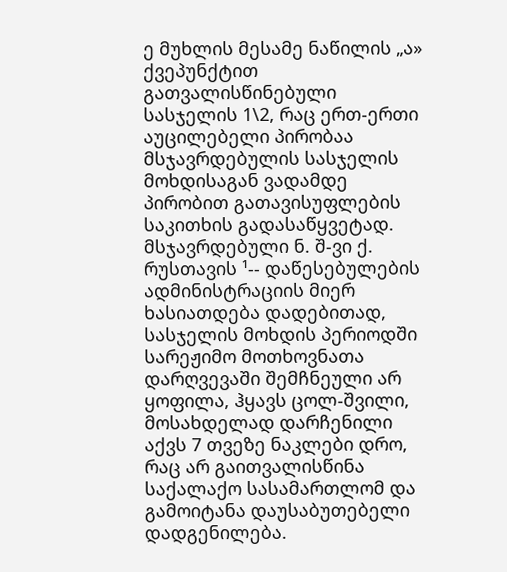ე მუხლის მესამე ნაწილის „ა» ქვეპუნქტით გათვალისწინებული სასჯელის 1\2, რაც ერთ-ერთი აუცილებელი პირობაა მსჯავრდებულის სასჯელის მოხდისაგან ვადამდე პირობით გათავისუფლების საკითხის გადასაწყვეტად. მსჯავრდებული ნ. შ-ვი ქ. რუსთავის ¹-- დაწესებულების ადმინისტრაციის მიერ ხასიათდება დადებითად, სასჯელის მოხდის პერიოდში სარეჟიმო მოთხოვნათა დარღვევაში შემჩნეული არ ყოფილა, ჰყავს ცოლ-შვილი, მოსახდელად დარჩენილი აქვს 7 თვეზე ნაკლები დრო, რაც არ გაითვალისწინა საქალაქო სასამართლომ და გამოიტანა დაუსაბუთებელი დადგენილება.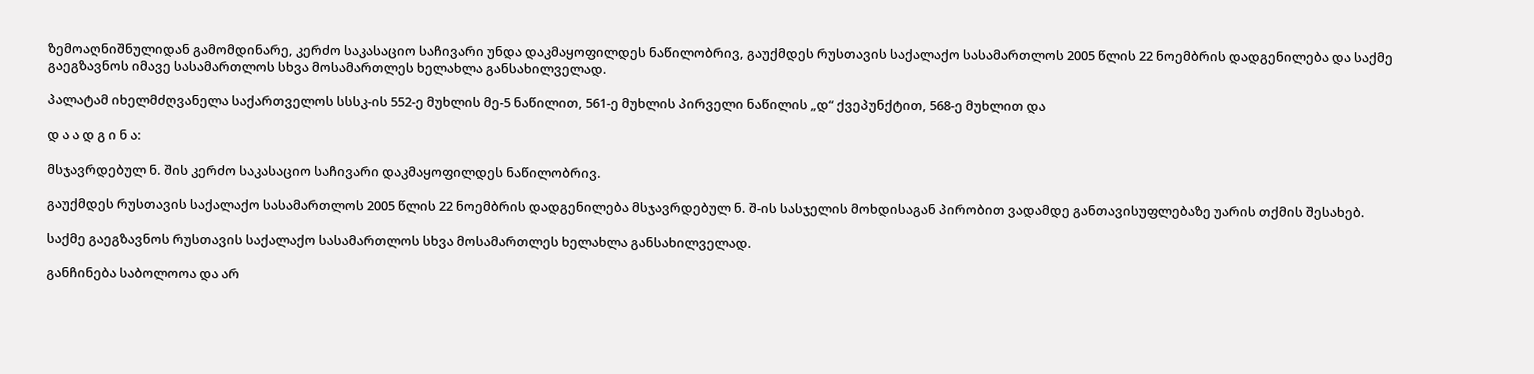ზემოაღნიშნულიდან გამომდინარე, კერძო საკასაციო საჩივარი უნდა დაკმაყოფილდეს ნაწილობრივ, გაუქმდეს რუსთავის საქალაქო სასამართლოს 2005 წლის 22 ნოემბრის დადგენილება და საქმე გაეგზავნოს იმავე სასამართლოს სხვა მოსამართლეს ხელახლა განსახილველად.

პალატამ იხელმძღვანელა საქართველოს სსსკ-ის 552-ე მუხლის მე-5 ნაწილით, 561-ე მუხლის პირველი ნაწილის „დ“ ქვეპუნქტით, 568-ე მუხლით და

დ ა ა დ გ ი ნ ა:

მსჯავრდებულ ნ. შის კერძო საკასაციო საჩივარი დაკმაყოფილდეს ნაწილობრივ.

გაუქმდეს რუსთავის საქალაქო სასამართლოს 2005 წლის 22 ნოემბრის დადგენილება მსჯავრდებულ ნ. შ-ის სასჯელის მოხდისაგან პირობით ვადამდე განთავისუფლებაზე უარის თქმის შესახებ.

საქმე გაეგზავნოს რუსთავის საქალაქო სასამართლოს სხვა მოსამართლეს ხელახლა განსახილველად.

განჩინება საბოლოოა და არ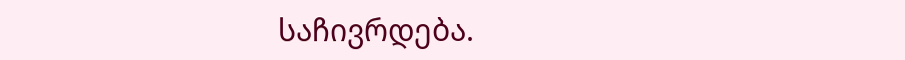საჩივრდება.